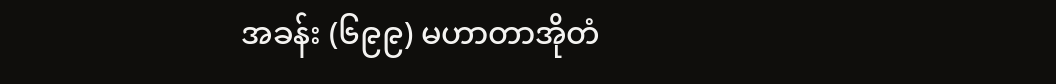အခန်း (၆၉၉) မဟာတာအိုတံ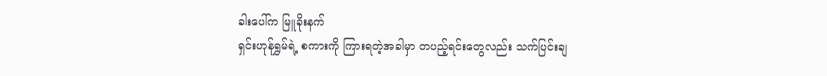ခါးပေါ်က မြူခိုးနက်
ရှင်းဟုန်ရွှမ်ရဲ့ စကားကို ကြားရတဲ့အခါမှာ တပည့်ရင်းတွေလည်း သက်ပြင်းချ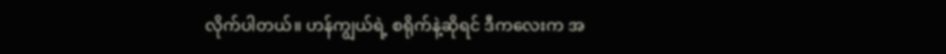လိုက်ပါတယ်။ ဟန်ကျွယ်ရဲ့ စရိုက်နဲ့ဆိုရင် ဒီကလေးက အ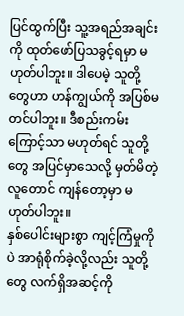ပြင်ထွက်ပြီး သူ့အရည်အချင်းကို ထုတ်ဖော်ပြသခွင့်ရမှာ မဟုတ်ပါဘူး။ ဒါပေမဲ့ သူတို့တွေဟာ ဟန်ကျွယ်ကို အပြစ်မတင်ပါဘူး။ ဒီစည်းကမ်းကြောင့်သာ မဟုတ်ရင် သူတို့တွေ အပြင်မှာသေလို့ မှတ်မိတဲ့လူတောင် ကျန်တော့မှာ မဟုတ်ပါဘူး။
နှစ်ပေါင်းများစွာ ကျင့်ကြံမှုကိုပဲ အာရုံစိုက်ခဲ့လို့လည်း သူတို့တွေ လက်ရှိအဆင့်ကို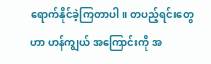ရောက်နိုင်ခဲ့ကြတာပါ။ တပည့်ရင်းတွေဟာ ဟန်ကျွယ် အကြောင်းကို အ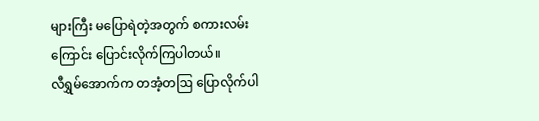များကြီး မပြောရဲတဲ့အတွက် စကားလမ်းကြောင်း ပြောင်းလိုက်ကြပါတယ်။
လီရွှမ်အောက်က တအံ့တဩ ပြောလိုက်ပါ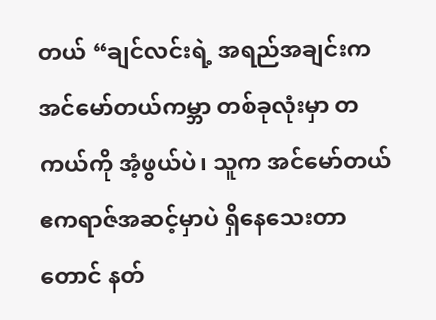တယ် “ချင်လင်းရဲ့ အရည်အချင်းက အင်မော်တယ်ကမ္ဘာ တစ်ခုလုံးမှာ တကယ်ကို အံ့ဖွယ်ပဲ၊ သူက အင်မော်တယ်ဧကရာဇ်အဆင့်မှာပဲ ရှိနေသေးတာတောင် နတ်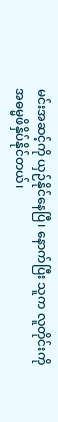မင်းအဆင့်ကို ယှဉ်နိုင်နေပြီ၊ နောက်ပြီး သူက လူတိုင်းကို အဓမ္မဖိနှိပ်နိုင်တယ်၊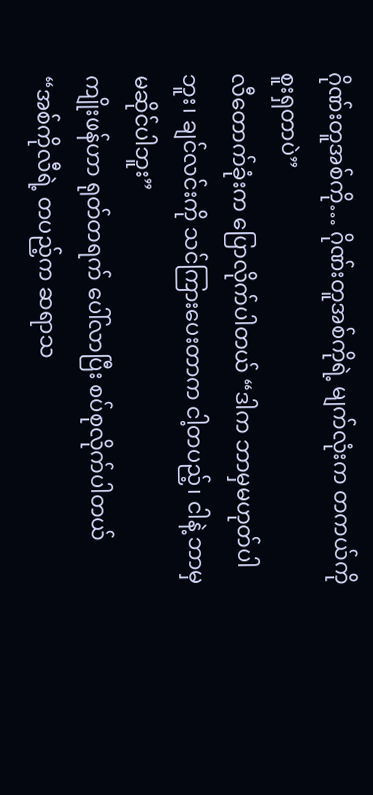ဂိုဏ်းတူအစ်ကို… ဂိုဏ်းတူအစ်ကိုရဲ့ မျက်လုံးက တကယ်ကို စူးရှတာပဲ”
လီတောက်ခုံးက ပြောလိုက်ပါတယ် “ဒါက ဘာမှမဟုတ်ပါဘူး၊ ချင်လင်းကို သင်ကြားပေးတာက ငါ့တပည့်၊ ငါနဲ့ ဘာမှ မဆိုင်ပါဘူး”
ကျိုးဖန်ဟာ ရုတ်တရက် ပေါ်လာပြီး စပ်စုလိုက်ပါတယ် “အစ်ကိုလီရဲ့ တပည့်က ဆရာသ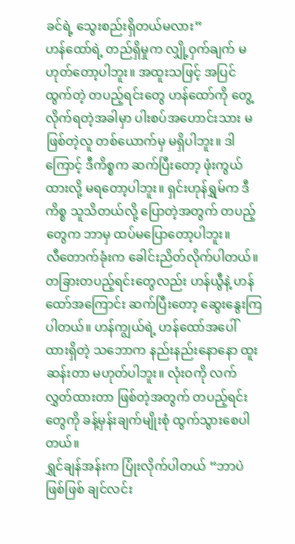ခင်ရဲ့ သွေးစည်းရှိတယ်မလား”
ဟန်ထော်ရဲ့ တည်ရှိမှုက လျှို့ဝှက်ချက် မဟုတ်တော့ပါဘူး။ အထူးသဖြင့် အပြင်ထွက်တဲ့ တပည့်ရင်းတွေ ဟန်ထော်ကို တွေ့လိုက်ရတဲ့အခါမှာ ပါးစပ်အဟောင်းသား မဖြစ်တဲ့လူ တစ်ယောက်မှ မရှိပါဘူး။ ဒါကြောင့် ဒီကိစ္စက ဆက်ပြီးတော့ ဖုံးကွယ်ထားလို့ မရတော့ပါဘူး။ ရှင်းဟုန်ရွှမ်က ဒီကိစ္စ သူသိတယ်လို့ ပြောတဲ့အတွက် တပည့်တွေက ဘာမှ ထပ်မပြောတော့ပါဘူး။
လီတောက်ခုံးက ခေါင်းညိတ်လိုက်ပါတယ်။
တခြားတပည့်ရင်းတွေလည်း ဟန်ယွီနဲ့ ဟန်ထော်အကြောင်း ဆက်ပြီးတော့ ဆွေးနွေးကြပါတယ်။ ဟန်ကျွယ်ရဲ့ ဟန်ထော်အပေါ် ထားရှိတဲ့ သဘောက နည်းနည်းနောနော ထူးဆန်းတာ မဟုတ်ပါဘူး။ လုံးဝကို လက်လွှတ်ထားတာ ဖြစ်တဲ့အတွက် တပည့်ရင်းတွေကို ခန့်မှန်းချက်မျိုးစုံ ထွက်သွားစေပါတယ်။
ရွှင်ချန်အန်းက ပြုံးလိုက်ပါတယ် “ဘာပဲဖြစ်ဖြစ် ချင်လင်း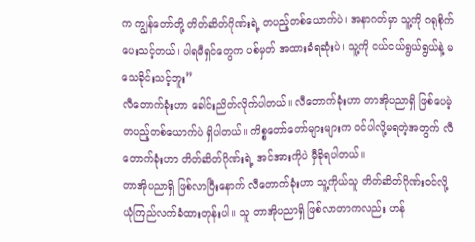က ကျွန်တော်တို့ တိတ်ဆိတ်ဂိုဏ်းရဲ့ တပည့်တစ်ယောက်ပဲ၊ အနာဂတ်မှာ သူ့ကို ဂရုစိုက်ပေးသင့်တယ်၊ ပါရမီရှင်တွေက ပစ်မှတ် အထားခံရဆုံးပဲ၊ သူ့ကို ငယ်ငယ်ရွယ်ရွယ်နဲ့ မသေခိုင်းသင့်ဘူး”
လီတောက်ခုံးဟာ ခေါင်းညိတ်လိုက်ပါတယ်။ လီတောက်ခုံးဟာ တာအိုပညာရှိ ဖြစ်ပေမဲ့ တပည့်တစ်ယောက်ပဲ ရှိပါတယ်။ ကိစ္စတော်တော်များများက ဝင်ပါလို့မရတဲ့အတွက် လီတောက်ခုံးဟာ တိတ်ဆိတ်ဂိုဏ်းရဲ့ အင်အားကိုပဲ မှီခိုရပါတယ်။
တာအိုပညာရှိ ဖြစ်လာပြီးနောက် လီတောက်ခုံးဟာ သူ့ကိုယ်သူ တိတ်ဆိတ်ဂိုဏ်းဝင်လို့ ယုံကြည်လက်ခံထားတုန်းပါ။ သူ တာအိုပညာရှိ ဖြစ်လာတာကလည်း ဟန်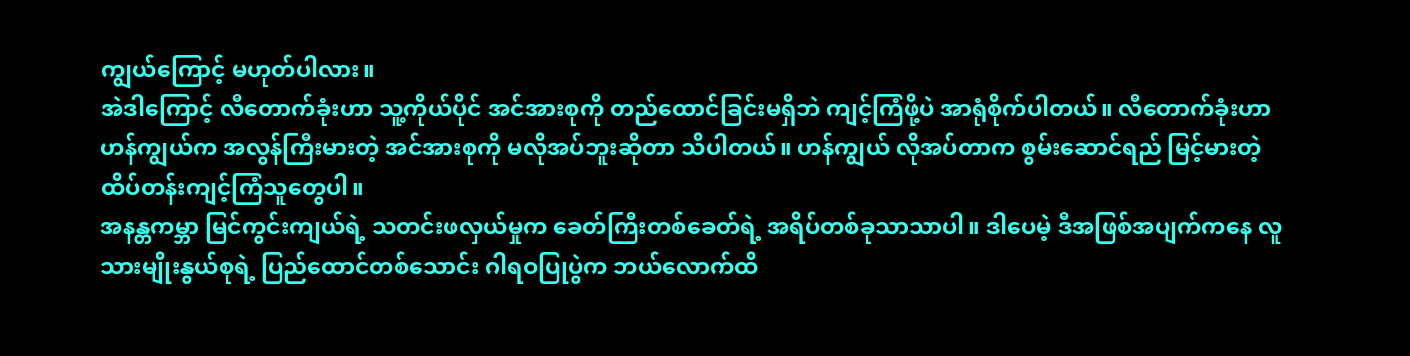ကျွယ်ကြောင့် မဟုတ်ပါလား။
အဲဒါကြောင့် လီတောက်ခုံးဟာ သူ့ကိုယ်ပိုင် အင်အားစုကို တည်ထောင်ခြင်းမရှိဘဲ ကျင့်ကြံဖို့ပဲ အာရုံစိုက်ပါတယ်။ လီတောက်ခုံးဟာ ဟန်ကျွယ်က အလွန်ကြီးမားတဲ့ အင်အားစုကို မလိုအပ်ဘူးဆိုတာ သိပါတယ်။ ဟန်ကျွယ် လိုအပ်တာက စွမ်းဆောင်ရည် မြင့်မားတဲ့ ထိပ်တန်းကျင့်ကြံသူတွေပါ။
အနန္တကမ္ဘာ မြင်ကွင်းကျယ်ရဲ့ သတင်းဖလှယ်မှုက ခေတ်ကြီးတစ်ခေတ်ရဲ့ အရိပ်တစ်ခုသာသာပါ။ ဒါပေမဲ့ ဒီအဖြစ်အပျက်ကနေ လူသားမျိုးနွယ်စုရဲ့ ပြည်ထောင်တစ်သောင်း ဂါရဝပြုပွဲက ဘယ်လောက်ထိ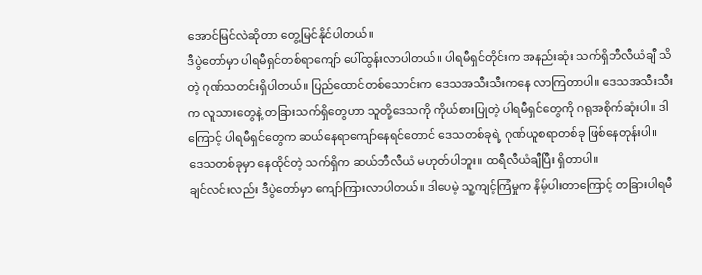အောင်မြင်လဲဆိုတာ တွေ့မြင်နိုင်ပါတယ်။
ဒီပွဲတော်မှာ ပါရမီရှင်တစ်ရာကျော် ပေါ်ထွန်းလာပါတယ်။ ပါရမီရှင်တိုင်းက အနည်းဆုံး သက်ရှိဘီလီယံချီ သိတဲ့ ဂုဏ်သတင်းရှိပါတယ်။ ပြည်ထောင်တစ်သောင်းက ဒေသအသီးသီးကနေ လာကြတာပါ။ ဒေသအသီးသီးက လူသားတွေနဲ့ တခြားသက်ရှိတွေဟာ သူတို့ဒေသကို ကိုယ်စားပြုတဲ့ ပါရမီရှင်တွေကို ဂရုအစိုက်ဆုံးပါ။ ဒါကြောင့် ပါရမီရှင်တွေက ဆယ်နေရာကျော်နေရင်တောင် ဒေသတစ်ခုရဲ့ ဂုဏ်ယူစရာတစ်ခု ဖြစ်နေတုန်းပါ။
ဒေသတစ်ခုမှာ နေထိုင်တဲ့ သက်ရှိက ဆယ်ဘီလီယံ မဟုတ်ပါဘူး။ ထရီလီယံချီပြီး ရှိတာပါ။
ချင်လင်းလည်း ဒီပွဲတော်မှာ ကျော်ကြားလာပါတယ်။ ဒါပေမဲ့ သူ့ကျင့်ကြံမှုက နိမ့်ပါးတာကြောင့် တခြားပါရမီ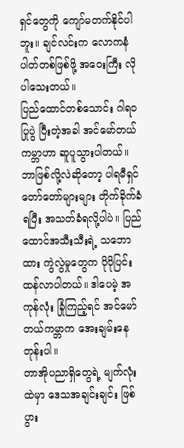ရှင်တွေကို ကျော်မတက်နိုင်ပါဘူး။ ချင်လင်းက လောကနံပါတ်တစ်ဖြစ်ဖို့ အဝေးကြီး လိုပါသေးတယ်။
ပြည်ထောင်တစ်သောင်း ဂါရဝပြုပွဲ ပြီးတဲ့အခါ အင်မော်တယ်ကမ္ဘာဟာ ဆူပူသွားပါတယ်။ ဘာဖြစ်လို့လဲဆိုတော့ ပါရမီရှင် တော်တော်များများ တိုက်ခိုက်ခံရပြီး အသတ်ခံရလို့ပါပဲ။ ပြည်ထောင်အသီးသီးရဲ့ သဘောထား ကွဲလွဲမှုတွေက ပိုပိုပြင်းထန်လာပါတယ်။ ဒါပေမဲ့ အကုန်လုံး ခြုံကြည့်ရင် အင်မော်တယ်ကမ္ဘာက အေးချမ်းနေတုန်းပါ။
တာအိုပညာရှိတွေရဲ့ မျက်လုံးထဲမှာ ဒေသအချင်းချင်း ဖြစ်ပွား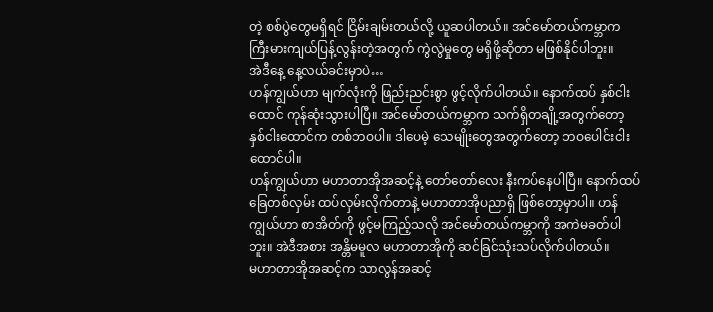တဲ့ စစ်ပွဲတွေမရှိရင် ငြိမ်းချမ်းတယ်လို့ ယူဆပါတယ်။ အင်မော်တယ်ကမ္ဘာက ကြီးမားကျယ်ပြန့်လွန်းတဲ့အတွက် ကွဲလွဲမှုတွေ မရှိဖို့ဆိုတာ မဖြစ်နိုင်ပါဘူး။
အဲဒီနေ့ နေ့လယ်ခင်းမှာပဲ…
ဟန်ကျွယ်ဟာ မျက်လုံးကို ဖြည်းညင်းစွာ ဖွင့်လိုက်ပါတယ်။ နောက်ထပ် နှစ်ငါးထောင် ကုန်ဆုံးသွားပါပြီ။ အင်မော်တယ်ကမ္ဘာက သက်ရှိတချို့အတွက်တော့ နှစ်ငါးထောင်က တစ်ဘဝပါ။ ဒါပေမဲ့ သေမျိုးတွေအတွက်တော့ ဘဝပေါင်းငါးထောင်ပါ။
ဟန်ကျွယ်ဟာ မဟာတာအိုအဆင့်နဲ့ တော်တော်လေး နီးကပ်နေပါပြီ။ နောက်ထပ် ခြေတစ်လှမ်း ထပ်လှမ်းလိုက်တာနဲ့ မဟာတာအိုပညာရှိ ဖြစ်တော့မှာပါ။ ဟန်ကျွယ်ဟာ စာအိတ်ကို ဖွင့်မကြည့်သလို အင်မော်တယ်ကမ္ဘာကို အကဲမခတ်ပါဘူး။ အဲဒီအစား အန္တိမမူလ မဟာတာအိုကို ဆင်ခြင်သုံးသပ်လိုက်ပါတယ်။
မဟာတာအိုအဆင့်က သာလွန်အဆင့်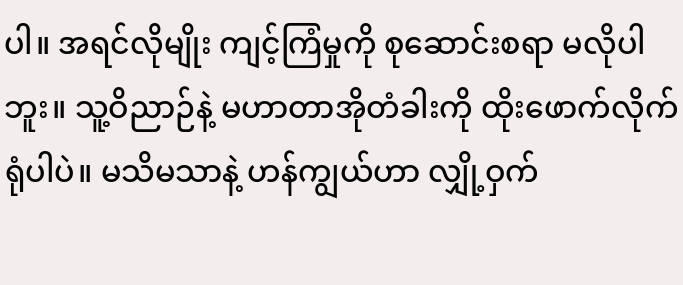ပါ။ အရင်လိုမျိုး ကျင့်ကြံမှုကို စုဆောင်းစရာ မလိုပါဘူး။ သူ့ဝိညာဉ်နဲ့ မဟာတာအိုတံခါးကို ထိုးဖောက်လိုက်ရုံပါပဲ။ မသိမသာနဲ့ ဟန်ကျွယ်ဟာ လျှို့ဝှက်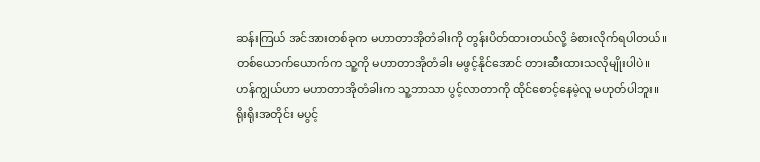ဆန်းကြယ် အင်အားတစ်ခုက မဟာတာအိုတံခါးကို တွန်းပိတ်ထားတယ်လို့ ခံစားလိုက်ရပါတယ်။ တစ်ယောက်ယောက်က သူ့ကို မဟာတာအိုတံခါး မဖွင့်နိုင်အောင် တားဆီးထားသလိုမျိုးပါပဲ။
ဟန်ကျွယ်ဟာ မဟာတာအိုတံခါးက သူ့ဘာသာ ပွင့်လာတာကို ထိုင်စောင့်နေမဲ့လူ မဟုတ်ပါဘူး။ ရိုးရိုးအတိုင်း မပွင့်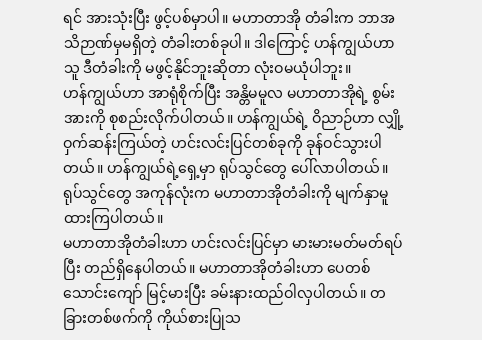ရင် အားသုံးပြီး ဖွင့်ပစ်မှာပါ။ မဟာတာအို တံခါးက ဘာအသိဉာဏ်မှမရှိတဲ့ တံခါးတစ်ခုပါ။ ဒါကြောင့် ဟန်ကျွယ်ဟာ သူ ဒီတံခါးကို မဖွင့်နိုင်ဘူးဆိုတာ လုံးဝမယုံပါဘူး။
ဟန်ကျွယ်ဟာ အာရုံစိုက်ပြီး အန္တိမမူလ မဟာတာအိုရဲ့ စွမ်းအားကို စုစည်းလိုက်ပါတယ်။ ဟန်ကျွယ်ရဲ့ ဝိညာဉ်ဟာ လျှို့ဝှက်ဆန်းကြယ်တဲ့ ဟင်းလင်းပြင်တစ်ခုကို ခုန်ဝင်သွားပါတယ်။ ဟန်ကျွယ်ရဲ့ရှေ့မှာ ရုပ်သွင်တွေ ပေါ်လာပါတယ်။ ရုပ်သွင်တွေ အကုန်လုံးက မဟာတာအိုတံခါးကို မျက်နှာမူထားကြပါတယ်။
မဟာတာအိုတံခါးဟာ ဟင်းလင်းပြင်မှာ မားမားမတ်မတ်ရပ်ပြီး တည်ရှိနေပါတယ်။ မဟာတာအိုတံခါးဟာ ပေတစ်သောင်းကျော် မြင့်မားပြီး ခမ်းနားထည်ဝါလှပါတယ်။ တခြားတစ်ဖက်ကို ကိုယ်စားပြုသ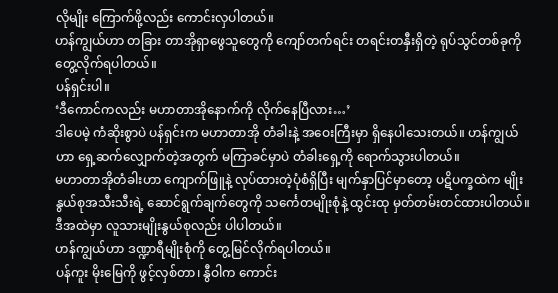လိုမျိုး ကြောက်ဖို့လည်း ကောင်းလှပါတယ်။
ဟန်ကျွယ်ဟာ တခြား တာအိုရှာဖွေသူတွေကို ကျော်တက်ရင်း တရင်းတနှီးရှိတဲ့ ရုပ်သွင်တစ်ခုကို တွေ့လိုက်ရပါတယ်။
ပန်ရှင်းပါ။
‘ဒီကောင်ကလည်း မဟာတာအိုနောက်ကို လိုက်နေပြီလား…’
ဒါပေမဲ့ ကံဆိုးစွာပဲ ပန်ရှင်းက မဟာတာအို တံခါးနဲ့ အဝေးကြီးမှာ ရှိနေပါသေးတယ်။ ဟန်ကျွယ်ဟာ ရှေ့ဆက်လျှောက်တဲ့အတွက် မကြာခင်မှာပဲ တံခါးရှေ့ကို ရောက်သွားပါတယ်။
မဟာတာအိုတံခါးဟာ ကျောက်ဖြူနဲ့ လုပ်ထားတဲ့ပုံစံရှိပြီး မျက်နှာပြင်မှာတော့ ပဋိပက္ခထဲက မျိုးနွယ်စုအသီးသီးရဲ့ ဆောင်ရွက်ချက်တွေကို သင်္ကေတမျိုးစုံနဲ့ ထွင်းထု မှတ်တမ်းတင်ထားပါတယ်။ ဒီအထဲမှာ လူသားမျိုးနွယ်စုလည်း ပါပါတယ်။
ဟန်ကျွယ်ဟာ ဒဏ္ဍာရီမျိုးစုံကို တွေ့မြင်လိုက်ရပါတယ်။
ပန်ကူး မိုးမြေကို ဖွင့်လှစ်တာ၊ နွီဝါက ကောင်း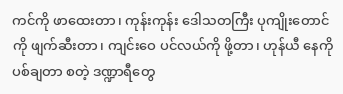ကင်ကို ဖာထေးတာ၊ ကုန်းကုန်း ဒေါသတကြီး ပုကျိုးတောင်ကို ဖျက်ဆီးတာ၊ ကျင်းဝေ ပင်လယ်ကို ဖို့တာ၊ ဟုန်ယီ နေကို ပစ်ချတာ စတဲ့ ဒဏ္ဍာရီတွေ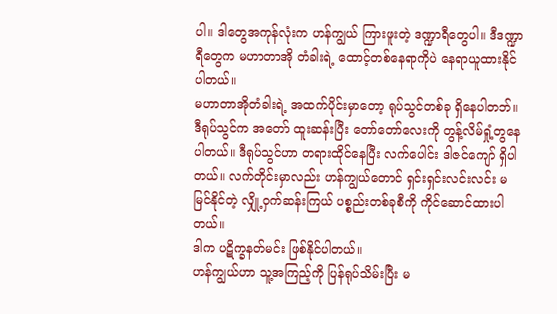ပါ။ ဒါတွေအကုန်လုံးက ဟန်ကျွယ် ကြားဖူးတဲ့ ဒဏ္ဍာရီတွေပါ။ ဒီဒဏ္ဍာရီတွေက မဟာတာအို တံခါးရဲ့ ထောင့်တစ်နေရာကိုပဲ နေရာယူထားနိုင်ပါတယ်။
မဟာတာအိုတံခါးရဲ့ အထက်ပိုင်းမှာတော့ ရုပ်သွင်တစ်ခု ရှိနေပါတဘ်။ ဒီရုပ်သွင်က အတော် ထူးဆန်းပြီး တော်တော်လေးကို တွန့်လိမ်ရှုံ့တွနေပါတယ်။ ဒီရုပ်သွင်ဟာ တရားထိုင်နေပြီး လက်ပေါင်း ဒါဇင်ကျော် ရှိပါတယ်။ လက်တိုင်းမှာလည်း ဟန်ကျွယ်တောင် ရှင်းရှင်းလင်းလင်း မမြင်နိုင်တဲ့ လျှို့ဝှက်ဆန်းကြယ် ပစ္စည်းတစ်ခုစီကို ကိုင်ဆောင်ထားပါတယ်။
ဒါက ပဋိက္ခနတ်မင်း ဖြစ်နိုင်ပါတယ်။
ဟန်ကျွယ်ဟာ သူ့အကြည့်ကို ပြန်ရုပ်သိမ်းပြီး မ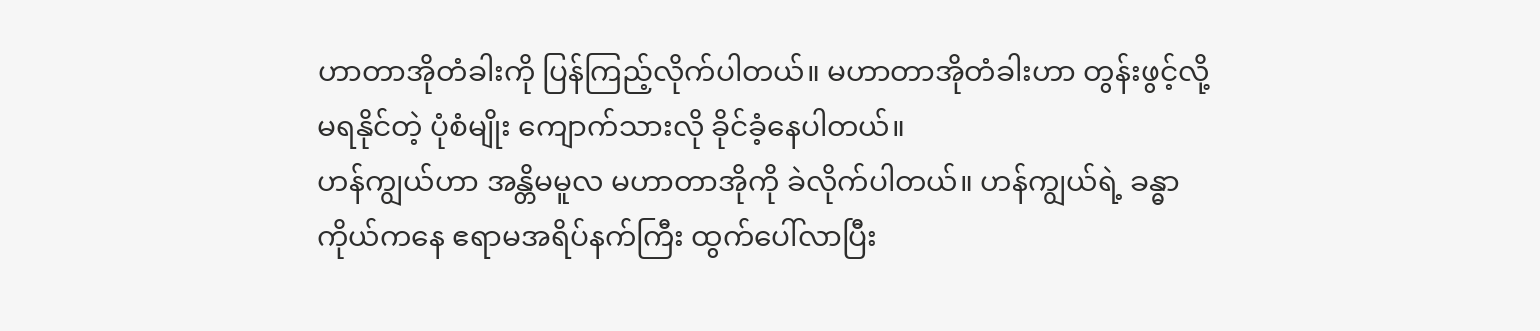ဟာတာအိုတံခါးကို ပြန်ကြည့်လိုက်ပါတယ်။ မဟာတာအိုတံခါးဟာ တွန်းဖွင့်လို့မရနိုင်တဲ့ ပုံစံမျိုး ကျောက်သားလို ခိုင်ခံ့နေပါတယ်။
ဟန်ကျွယ်ဟာ အန္တိမမူလ မဟာတာအိုကို ခဲလိုက်ပါတယ်။ ဟန်ကျွယ်ရဲ့ ခန္ဓာကိုယ်ကနေ ဧရာမအရိပ်နက်ကြီး ထွက်ပေါ်လာပြီး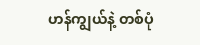ဟန်ကျွယ်နဲ့ တစ်ပုံ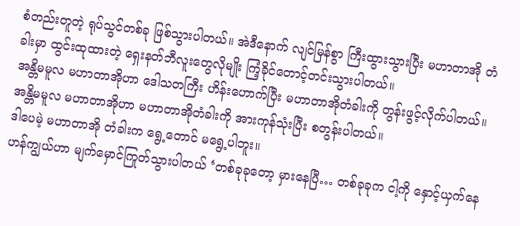စံတည်းတူတဲ့ ရုပ်သွင်တစ်ခု ဖြစ်သွားပါတယ်။ အဲဒီနောက် လျင်မြန်စွာ ကြီးထွားသွားပြီး မဟာတာအို တံခါးမှာ ထွင်းထုထားတဲ့ ရှေးနတ်ဘီလူးတွေလိုမျိုး ကြံ့ခိုင်တောင့်တင်းသွားပါတယ်။
အန္တိမမူလ မဟာတာအိုဟာ ဒေါသတကြီး ဟိန်းဟောက်ပြီး မဟာတာအိုတံခါးကို တွန်းဖွင့်လိုက်ပါတယ်။ အန္တိမမူလ မဟာတာအိုဟာ မဟာတာအိုတံခါးကို အားကုန်သုံးပြီး စတွန်းပါတယ်။
ဒါပေမဲ့ မဟာတာအို တံခါးက ရွေ့တောင် မရွေ့ပါဘူး။
ဟန်ကျွယ်ဟာ မျက်မှောင်ကြုတ်သွားပါတယ် ‘တစ်ခုခုတော့ မှားနေပြီ… တစ်ခုခုက ငါ့ကို နှောင့်ယှက်နေ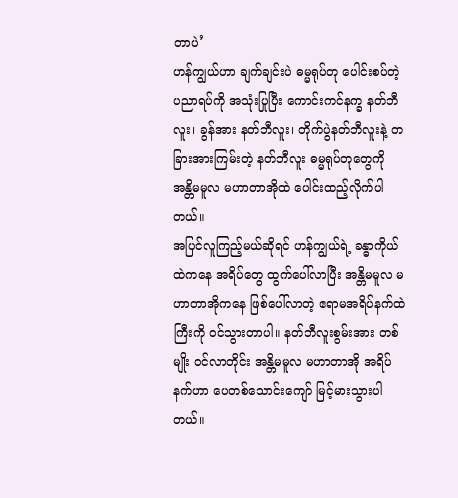တာပဲ’
ဟန်ကျွယ်ဟာ ချက်ချင်းပဲ ဓမ္မရုပ်တု ပေါင်းစပ်တဲ့ ပညာရပ်ကို အသုံးပြုပြီး ကောင်းကင်နက္ခ နတ်ဘီလူး၊ ခွန်အား နတ်ဘီလူး၊ တိုက်ပွဲနတ်ဘီလူးနဲ့ တခြားအားကြမ်းတဲ့ နတ်ဘီလူး ဓမ္မရုပ်တုတွေကို အန္တိမမူလ မဟာတာအိုထဲ ပေါင်းထည့်လိုက်ပါတယ်။
အပြင်လူကြည့်မယ်ဆိုရင် ဟန်ကျွယ်ရဲ့ ခန္ဓာကိုယ်ထဲကနေ အရိပ်တွေ ထွက်ပေါ်လာပြီး အန္တိမမူလ မဟာတာအိုကနေ ဖြစ်ပေါ်လာတဲ့ ဧရာမအရိပ်နက်ထဲကြီးကို ဝင်သွားတာပါ။ နတ်ဘီလူးစွမ်းအား တစ်မျိုး ဝင်လာတိုင်း အန္တိမမူလ မဟာတာအို အရိပ်နက်ဟာ ပေတစ်သောင်းကျော် မြင့်မားသွားပါတယ်။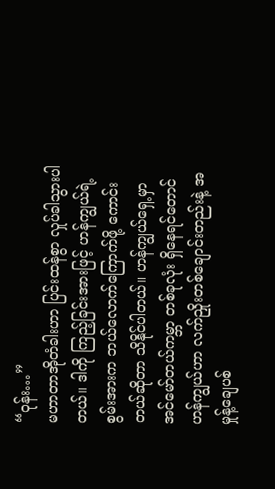“ဝုန်း…”
မဟာတာအိုတံခါးဟာ ပြင်းထန်စွာ လှုပ်ခါသွားပါတယ်။ ဒါကို ကြည့်ခြင်းအားဖြင့် ဟန်ကျွယ်ရဲ့ စွမ်းအားက ဘယ်လောက်ကြောက်ဖို့ ကောင်းတယ်ဆိုတာ သိနိုင်ပါတယ်။ ဟန်ကျွယ်ရှေ့မှာ အင်မော်တယ်ကမ္ဘာ တစ်ခုလုံး ရှိနေရင်တောင် ဟန်ကျွယ်ဟာ လက်ညှိုးတစ်ချောင်းတည်းနဲ့ အမှုန့်ချေပစ်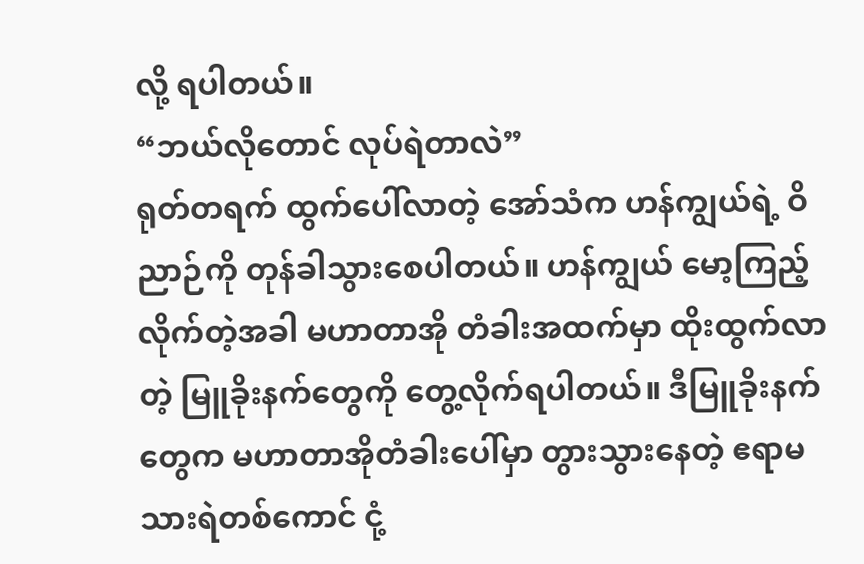လို့ ရပါတယ်။
“ဘယ်လိုတောင် လုပ်ရဲတာလဲ”
ရုတ်တရက် ထွက်ပေါ်လာတဲ့ အော်သံက ဟန်ကျွယ်ရဲ့ ဝိညာဉ်ကို တုန်ခါသွားစေပါတယ်။ ဟန်ကျွယ် မော့ကြည့်လိုက်တဲ့အခါ မဟာတာအို တံခါးအထက်မှာ ထိုးထွက်လာတဲ့ မြူခိုးနက်တွေကို တွေ့လိုက်ရပါတယ်။ ဒီမြူခိုးနက်တွေက မဟာတာအိုတံခါးပေါ်မှာ တွားသွားနေတဲ့ ဧရာမသားရဲတစ်ကောင် ငုံ့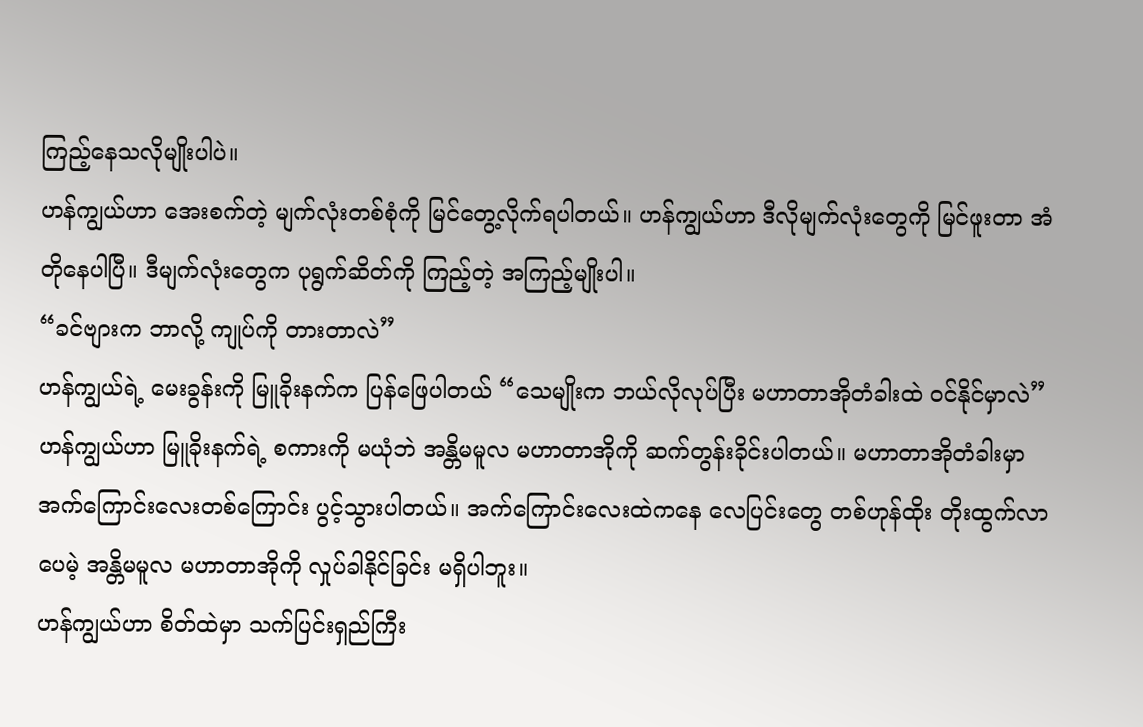ကြည့်နေသလိုမျိုးပါပဲ။
ဟန်ကျွယ်ဟာ အေးစက်တဲ့ မျက်လုံးတစ်စုံကို မြင်တွေ့လိုက်ရပါတယ်။ ဟန်ကျွယ်ဟာ ဒီလိုမျက်လုံးတွေကို မြင်ဖူးတာ အံတိုနေပါပြီ။ ဒီမျက်လုံးတွေက ပုရွက်ဆိတ်ကို ကြည့်တဲ့ အကြည့်မျိုးပါ။
“ခင်ဗျားက ဘာလို့ ကျုပ်ကို တားတာလဲ”
ဟန်ကျွယ်ရဲ့ မေးခွန်းကို မြူခိုးနက်က ပြန်ဖြေပါတယ် “သေမျိုးက ဘယ်လိုလုပ်ပြီး မဟာတာအိုတံခါးထဲ ဝင်နိုင်မှာလဲ”
ဟန်ကျွယ်ဟာ မြူခိုးနက်ရဲ့ စကားကို မယုံဘဲ အန္တိမမူလ မဟာတာအိုကို ဆက်တွန်းခိုင်းပါတယ်။ မဟာတာအိုတံခါးမှာ အက်ကြောင်းလေးတစ်ကြောင်း ပွင့်သွားပါတယ်။ အက်ကြောင်းလေးထဲကနေ လေပြင်းတွေ တစ်ဟုန်ထိုး တိုးထွက်လာပေမဲ့ အန္တိမမူလ မဟာတာအိုကို လှုပ်ခါနိုင်ခြင်း မရှိပါဘူး။
ဟန်ကျွယ်ဟာ စိတ်ထဲမှာ သက်ပြင်းရှည်ကြီး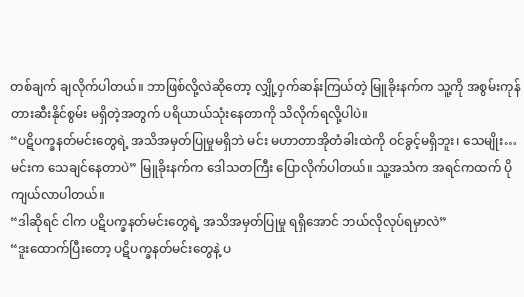တစ်ချက် ချလိုက်ပါတယ်။ ဘာဖြစ်လို့လဲဆိုတော့ လျှို့ဝှက်ဆန်းကြယ်တဲ့ မြူခိုးနက်က သူ့ကို အစွမ်းကုန် တားဆီးနိုင်စွမ်း မရှိတဲ့အတွက် ပရိယာယ်သုံးနေတာကို သိလိုက်ရလို့ပါပဲ။
“ပဋိပက္ခနတ်မင်းတွေရဲ့ အသိအမှတ်ပြုမှုမရှိဘဲ မင်း မဟာတာအိုတံခါးထဲကို ဝင်ခွင့်မရှိဘူး၊ သေမျိုး… မင်းက သေချင်နေတာပဲ” မြူခိုးနက်က ဒေါသတကြီး ပြောလိုက်ပါတယ်။ သူ့အသံက အရင်ကထက် ပိုကျယ်လာပါတယ်။
“ဒါဆိုရင် ငါက ပဋိပက္ခနတ်မင်းတွေရဲ့ အသိအမှတ်ပြုမှု ရရှိအောင် ဘယ်လိုလုပ်ရမှာလဲ”
“ဒူးထောက်ပြီးတော့ ပဋိပက္ခနတ်မင်းတွေနဲ့ ပ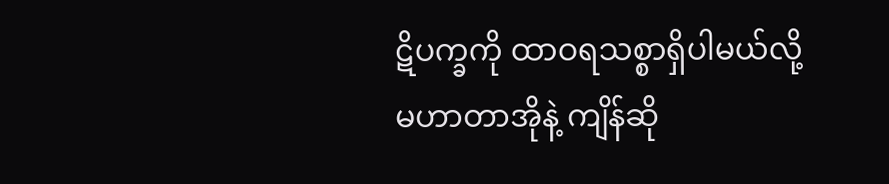ဋိပက္ခကို ထာဝရသစ္စာရှိပါမယ်လို့ မဟာတာအိုနဲ့ ကျိန်ဆို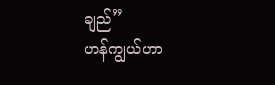ချည်”
ဟန်ကျွယ်ဟာ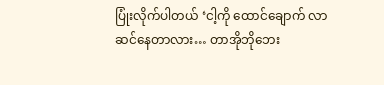ပြုံးလိုက်ပါတယ် ‘ငါ့ကို ထောင်ချောက် လာဆင်နေတာလား… တာအိုဘိုဘေး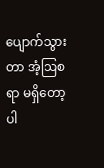ပျောက်သွားတာ အံ့ဩစရာ မရှိတော့ပါ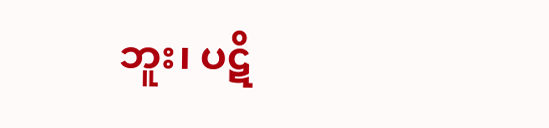ဘူး၊ ပဋိ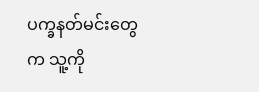ပက္ခနတ်မင်းတွေက သူ့ကို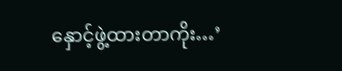နှောင့်ဖွဲ့ထားတာကိုး…’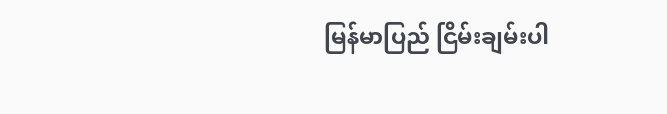မြန်မာပြည် ငြိမ်းချမ်းပါ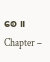စေ။
Chapter –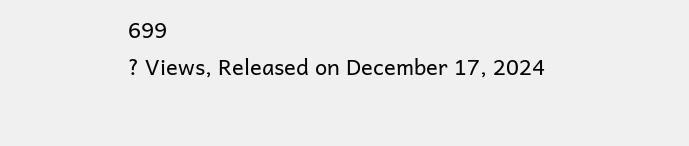699
? Views, Released on December 17, 2024